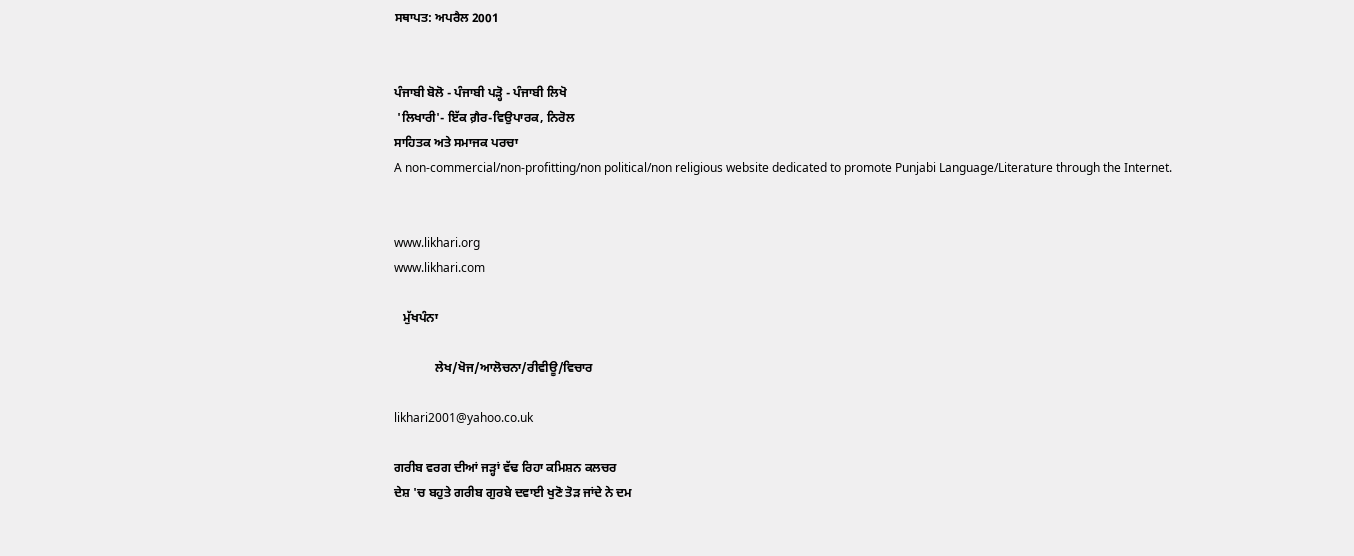ਸਥਾਪਤ: ਅਪਰੈਲ 2001


ਪੰਜਾਬੀ ਬੋਲੋ - ਪੰਜਾਬੀ ਪੜ੍ਹੋ - ਪੰਜਾਬੀ ਲਿਖੋ
 'ਲਿਖਾਰੀ'- ਇੱਕ ਗ਼ੈਰ-ਵਿਉਪਾਰਕ, ਨਿਰੋਲ
ਸਾਹਿਤਕ ਅਤੇ ਸਮਾਜਕ ਪਰਚਾ
A non-commercial/non-profitting/non political/non religious website dedicated to promote Punjabi Language/Literature through the Internet.


www.likhari.org
www.likhari.com

   ਮੁੱਖਪੰਨਾ

             ਲੇਖ/ਖੋਜ/ਆਲੋਚਨਾ/ਰੀਵੀਊ/ਵਿਚਾਰ

likhari2001@yahoo.co.uk

ਗਰੀਬ ਵਰਗ ਦੀਆਂ ਜੜ੍ਹਾਂ ਵੱਢ ਰਿਹਾ ਕਮਿਸ਼ਨ ਕਲਚਰ
ਦੇਸ਼ 'ਚ ਬਹੁਤੇ ਗਰੀਬ ਗੁਰਬੇ ਦਵਾਈ ਖੁਣੋ ਤੋੜ ਜਾਂਦੇ ਨੇ ਦਮ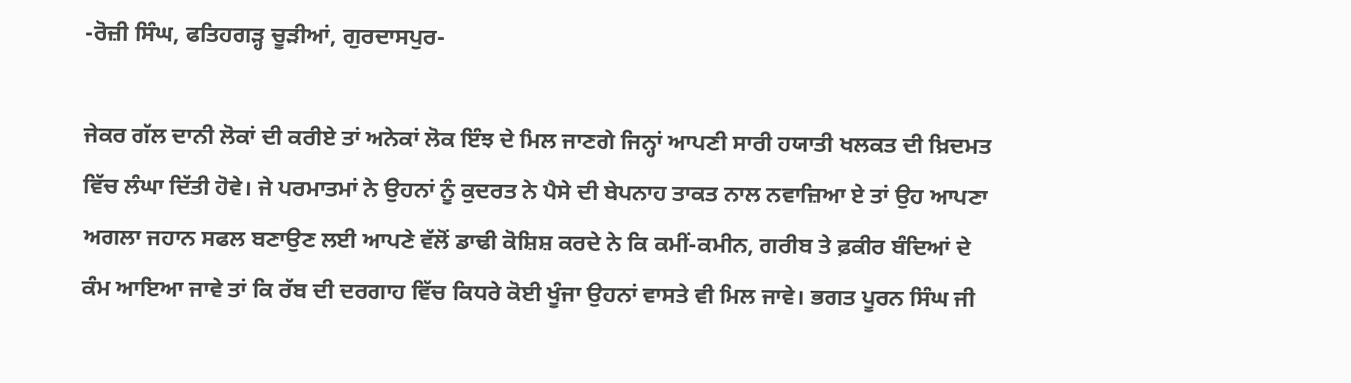-ਰੋਜ਼ੀ ਸਿੰਘ, ਫਤਿਹਗੜ੍ਹ ਚੂੜੀਆਂ, ਗੁਰਦਾਸਪੁਰ-

ਜੇਕਰ ਗੱਲ ਦਾਨੀ ਲੋਕਾਂ ਦੀ ਕਰੀਏ ਤਾਂ ਅਨੇਕਾਂ ਲੋਕ ਇੰਝ ਦੇ ਮਿਲ ਜਾਣਗੇ ਜਿਨ੍ਹਾਂ ਆਪਣੀ ਸਾਰੀ ਹਯਾਤੀ ਖਲਕਤ ਦੀ ਖ਼ਿਦਮਤ ਵਿੱਚ ਲੰਘਾ ਦਿੱਤੀ ਹੋਵੇ। ਜੇ ਪਰਮਾਤਮਾਂ ਨੇ ਉਹਨਾਂ ਨੂੰ ਕੁਦਰਤ ਨੇ ਪੈਸੇ ਦੀ ਬੇਪਨਾਹ ਤਾਕਤ ਨਾਲ ਨਵਾਜ਼ਿਆ ਏ ਤਾਂ ਉਹ ਆਪਣਾ ਅਗਲਾ ਜਹਾਨ ਸਫਲ ਬਣਾਉਣ ਲਈ ਆਪਣੇ ਵੱਲੋਂ ਡਾਢੀ ਕੋਸ਼ਿਸ਼ ਕਰਦੇ ਨੇ ਕਿ ਕਮੀਂ-ਕਮੀਨ, ਗਰੀਬ ਤੇ ਫ਼ਕੀਰ ਬੰਦਿਆਂ ਦੇ ਕੰਮ ਆਇਆ ਜਾਵੇ ਤਾਂ ਕਿ ਰੱਬ ਦੀ ਦਰਗਾਹ ਵਿੱਚ ਕਿਧਰੇ ਕੋਈ ਖੂੰਜਾ ਉਹਨਾਂ ਵਾਸਤੇ ਵੀ ਮਿਲ ਜਾਵੇ। ਭਗਤ ਪੂਰਨ ਸਿੰਘ ਜੀ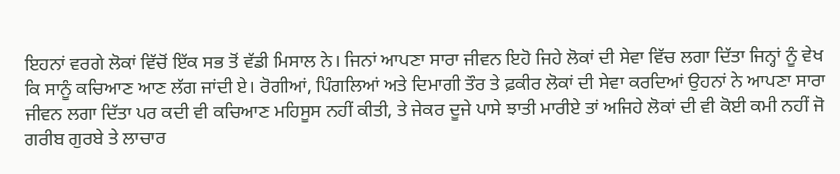ਇਹਨਾਂ ਵਰਗੇ ਲੋਕਾਂ ਵਿੱਚੋਂ ਇੱਕ ਸਭ ਤੋਂ ਵੱਡੀ ਮਿਸਾਲ ਨੇ। ਜਿਨਾਂ ਆਪਣਾ ਸਾਰਾ ਜੀਵਨ ਇਹੋ ਜਿਹੇ ਲੋਕਾਂ ਦੀ ਸੇਵਾ ਵਿੱਚ ਲਗਾ ਦਿੱਤਾ ਜਿਨ੍ਹਾਂ ਨੂੰ ਵੇਖ ਕਿ ਸਾਨੂੰ ਕਚਿਆਣ ਆਣ ਲੱਗ ਜਾਂਦੀ ਏ। ਰੋਗੀਆਂ, ਪਿੰਗਲਿਆਂ ਅਤੇ ਦਿਮਾਗੀ ਤੌਰ ਤੇ ਫ਼ਕੀਰ ਲੋਕਾਂ ਦੀ ਸੇਵਾ ਕਰਦਿਆਂ ਉਹਨਾਂ ਨੇ ਆਪਣਾ ਸਾਰਾ ਜੀਵਨ ਲਗਾ ਦਿੱਤਾ ਪਰ ਕਦੀ ਵੀ ਕਚਿਆਣ ਮਹਿਸੂਸ ਨਹੀਂ ਕੀਤੀ, ਤੇ ਜੇਕਰ ਦੂਜੇ ਪਾਸੇ ਝਾਤੀ ਮਾਰੀਏ ਤਾਂ ਅਜਿਹੇ ਲੋਕਾਂ ਦੀ ਵੀ ਕੋਈ ਕਮੀ ਨਹੀਂ ਜੋ ਗਰੀਬ ਗੁਰਬੇ ਤੇ ਲਾਚਾਰ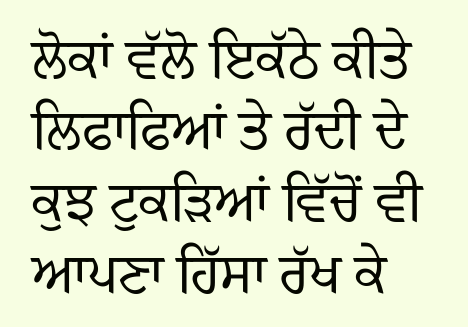ਲੋਕਾਂ ਵੱਲੋ ਇਕੱਠੇ ਕੀਤੇ ਲਿਫਾਫਿਆਂ ਤੇ ਰੱਦੀ ਦੇ ਕੁਝ ਟੁਕੜਿਆਂ ਵਿੱਚੋਂ ਵੀ ਆਪਣਾ ਹਿੱਸਾ ਰੱਖ ਕੇ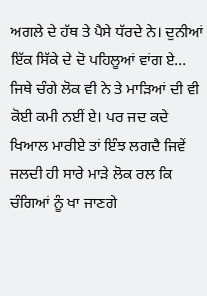ਅਗਲੇ ਦੇ ਹੱਥ ਤੇ ਪੈਸੇ ਧੱਰਦੇ ਨੇ। ਦੁਨੀਆਂ ਇੱਕ ਸਿੱਕੇ ਦੇ ਦੋ ਪਹਿਲੂਆਂ ਵਾਂਗ ਏ... ਜਿਥੇ ਚੰਗੇ ਲੋਕ ਵੀ ਨੇ ਤੇ ਮਾੜਿਆਂ ਦੀ ਵੀ ਕੋਈ ਕਮੀ ਨਈਂ ਏ। ਪਰ ਜਦ ਕਦੇ ਖਿਆਲ ਮਾਰੀਏ ਤਾਂ ਇੰਝ ਲਗਦੈ ਜਿਵੇਂ ਜਲਦੀ ਹੀ ਸਾਰੇ ਮਾੜੇ ਲੋਕ ਰਲ ਕਿ ਚੰਗਿਆਂ ਨੂੰ ਖਾ ਜਾਣਗੇ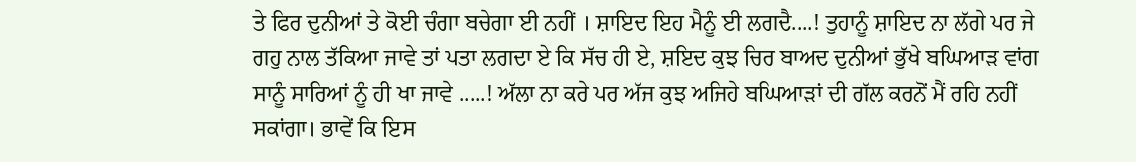ਤੇ ਫਿਰ ਦੁਨੀਆਂ ਤੇ ਕੋਈ ਚੰਗਾ ਬਚੇਗਾ ਈ ਨਹੀਂ । ਸ਼ਾਇਦ ਇਹ ਮੈਨੂੰ ਈ ਲਗਦੈ....! ਤੁਹਾਨੂੰ ਸ਼ਾਇਦ ਨਾ ਲੱਗੇ ਪਰ ਜੇ ਗਹੁ ਨਾਲ ਤੱਕਿਆ ਜਾਵੇ ਤਾਂ ਪਤਾ ਲਗਦਾ ਏ ਕਿ ਸੱਚ ਹੀ ਏ, ਸ਼ਇਦ ਕੁਝ ਚਿਰ ਬਾਅਦ ਦੁਨੀਆਂ ਭੁੱਖੇ ਬਘਿਆੜ ਵਾਂਗ ਸਾਨੂੰ ਸਾਰਿਆਂ ਨੂੰ ਹੀ ਖਾ ਜਾਵੇ .....! ਅੱਲਾ ਨਾ ਕਰੇ ਪਰ ਅੱਜ ਕੁਝ ਅਜਿਹੇ ਬਘਿਆੜਾਂ ਦੀ ਗੱਲ ਕਰਨੋਂ ਮੈਂ ਰਹਿ ਨਹੀਂ ਸਕਾਂਗਾ। ਭਾਵੇਂ ਕਿ ਇਸ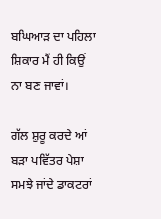ਬਘਿਆੜ ਦਾ ਪਹਿਲਾ ਸ਼ਿਕਾਰ ਮੈਂ ਹੀ ਕਿਉਂ ਨਾ ਬਣ ਜਾਵਾਂ।

ਗੱਲ ਸ਼ੁਰੂ ਕਰਦੇ ਆਂ ਬੜਾ ਪਵਿੱਤਰ ਪੇਸ਼ਾ ਸਮਝੇ ਜਾਂਦੇ ਡਾਕਟਰਾਂ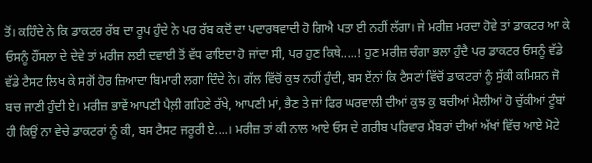ਤੋਂ। ਕਹਿੰਦੇ ਨੇ ਕਿ ਡਾਕਟਰ ਰੱਬ ਦਾ ਰੂਪ ਹੁੰਦੇ ਨੇ ਪਰ ਰੱਬ ਕਦੋਂ ਦਾ ਪਦਾਰਥਵਾਦੀ ਹੋ ਗਿਐ ਪਤਾ ਈ ਨਹੀਂ ਲੱਗਾ। ਜੇ ਮਰੀਜ਼ ਮਰਦਾ ਹੋਵੇ ਤਾਂ ਡਾਕਟਰ ਆ ਕੇ ਓਸਨੂੰ ਹੌਂਸਲਾ ਦੇ ਦੇਵੇ ਤਾਂ ਮਰੀਜ ਲਈ ਦਵਾਈ ਤੋਂ ਵੱਧ ਫਾਇਦਾ ਹੋ ਜਾਂਦਾ ਸੀ, ਪਰ ਹੁਣ ਕਿਥੇ.....! ਹੁਣ ਮਰੀਜ਼ ਚੰਗਾ ਭਲਾ ਹੁੰਦੈ ਪਰ ਡਾਕਟਰ ਓਸਨੂੰ ਵੱਡੇ ਵੱਡੇ ਟੈਸਟ ਲਿਖ ਕੇ ਸਗੋਂ ਹੋਰ ਜ਼ਿਆਦਾ ਬਿਮਾਰੀ ਲਗਾ ਦਿੰਦੇ ਨੇ। ਗੱਲ ਵਿੱਚੋਂ ਕੁਝ ਨਹੀਂ ਹੁੰਦੀ, ਬਸ ਏਂਨਾਂ ਕਿ ਟੈਸਟਾਂ ਵਿੱਚੋਂ ਡਾਕਟਰਾਂ ਨੂੰ ਸੁੱਕੀ ਕਮਿਸ਼ਨ ਜੋ ਬਚ ਜਾਣੀ ਹੁੰਦੀ ਏ। ਮਰੀਜ਼ ਭਾਵੇਂ ਆਪਣੀ ਪੈਲ਼ੀ ਗਹਿਣੇ ਰੱਖੇ, ਆਪਣੀ ਮਾਂ, ਭੈਣ ਤੇ ਜਾਂ ਫਿਰ ਘਰਵਾਲੀ ਦੀਆਂ ਕੁਝ ਕੁ ਬਚੀਆਂ ਮੈਲੀਆਂ ਹੋ ਚੁੱਕੀਆਂ ਟੂੰਬਾਂ ਹੀ ਕਿਉਂ ਨਾ ਵੇਚੇ ਡਾਕਟਰਾਂ ਨੂੰ ਕੀ, ਬਸ ਟੈਸਟ ਜਰੂਰੀ ਏ....। ਮਰੀਜ਼ ਤਾਂ ਕੀ ਨਾਲ ਆਏ ਓਸ ਦੇ ਗਰੀਬ ਪਰਿਵਾਰ ਮੈਂਬਰਾਂ ਦੀਆਂ ਅੱਖਾਂ ਵਿੱਚ ਆਏ ਮੋਟੇ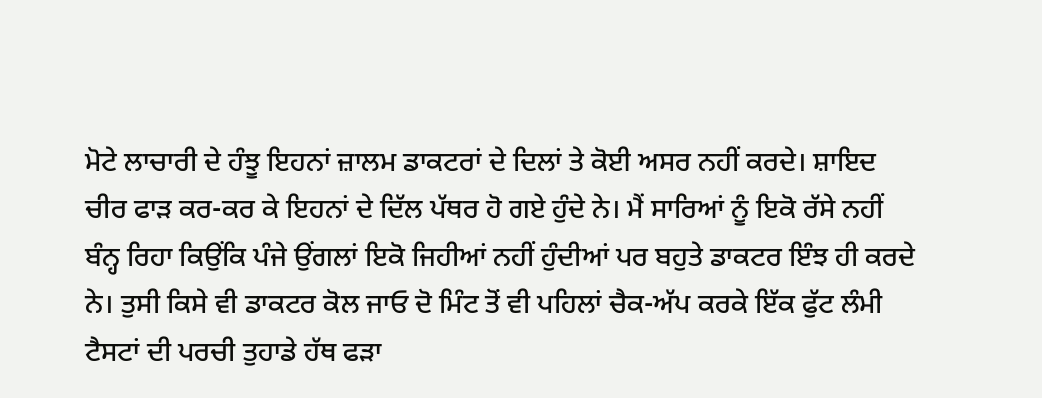ਮੋਟੇ ਲਾਚਾਰੀ ਦੇ ਹੰਝੂ ਇਹਨਾਂ ਜ਼ਾਲਮ ਡਾਕਟਰਾਂ ਦੇ ਦਿਲਾਂ ਤੇ ਕੋਈ ਅਸਰ ਨਹੀਂ ਕਰਦੇ। ਸ਼ਾਇਦ ਚੀਰ ਫਾੜ ਕਰ-ਕਰ ਕੇ ਇਹਨਾਂ ਦੇ ਦਿੱਲ ਪੱਥਰ ਹੋ ਗਏ ਹੁੰਦੇ ਨੇ। ਮੈਂ ਸਾਰਿਆਂ ਨੂੰ ਇਕੋ ਰੱਸੇ ਨਹੀਂ ਬੰਨ੍ਹ ਰਿਹਾ ਕਿਉਂਕਿ ਪੰਜੇ ਉਂਗਲਾਂ ਇਕੋ ਜਿਹੀਆਂ ਨਹੀਂ ਹੁੰਦੀਆਂ ਪਰ ਬਹੁਤੇ ਡਾਕਟਰ ਇੰਝ ਹੀ ਕਰਦੇ ਨੇ। ਤੁਸੀ ਕਿਸੇ ਵੀ ਡਾਕਟਰ ਕੋਲ ਜਾਓ ਦੋ ਮਿੰਟ ਤੋਂ ਵੀ ਪਹਿਲਾਂ ਚੈਕ-ਅੱਪ ਕਰਕੇ ਇੱਕ ਫੁੱਟ ਲੰਮੀ ਟੈਸਟਾਂ ਦੀ ਪਰਚੀ ਤੁਹਾਡੇ ਹੱਥ ਫੜਾ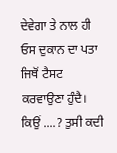ਦੇਵੇਗਾ ਤੇ ਨਾਲ ਹੀ ਓਸ ਦੁਕਾਨ ਦਾ ਪਤਾ ਜਿਥੋਂ ਟੈਸਟ ਕਰਵਾਉਣਾ ਹੁੰਦੈ। ਕਿਉਂ ....? ਤੁਸੀ ਕਦੀ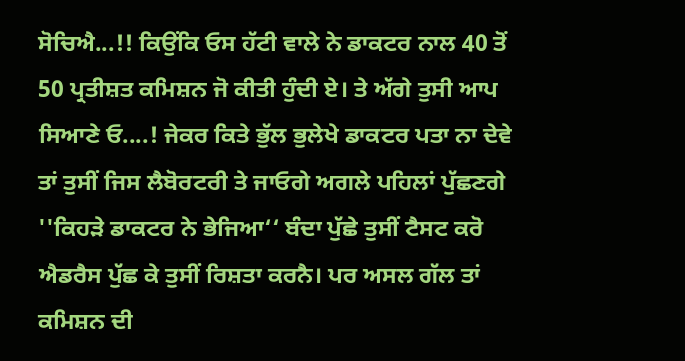ਸੋਚਿਐ...!! ਕਿਉਂਕਿ ਓਸ ਹੱਟੀ ਵਾਲੇ ਨੇ ਡਾਕਟਰ ਨਾਲ 40 ਤੋਂ 50 ਪ੍ਰਤੀਸ਼ਤ ਕਮਿਸ਼ਨ ਜੋ ਕੀਤੀ ਹੁੰਦੀ ਏ। ਤੇ ਅੱਗੇ ਤੁਸੀ ਆਪ ਸਿਆਣੇ ਓ....! ਜੇਕਰ ਕਿਤੇ ਭੁੱਲ ਭੁਲੇਖੇ ਡਾਕਟਰ ਪਤਾ ਨਾ ਦੇਵੇ ਤਾਂ ਤੁਸੀਂ ਜਿਸ ਲੈਬੋਰਟਰੀ ਤੇ ਜਾਓਗੇ ਅਗਲੇ ਪਹਿਲਾਂ ਪੁੱਛਣਗੇ ''ਕਿਹੜੇ ਡਾਕਟਰ ਨੇ ਭੇਜਿਆ‘‘ ਬੰਦਾ ਪੁੱਛੇ ਤੁਸੀਂ ਟੈਸਟ ਕਰੋ ਐਡਰੈਸ ਪੁੱਛ ਕੇ ਤੁਸੀਂ ਰਿਸ਼ਤਾ ਕਰਨੈ। ਪਰ ਅਸਲ ਗੱਲ ਤਾਂ ਕਮਿਸ਼ਨ ਦੀ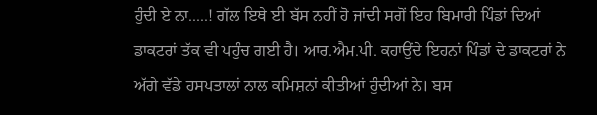ਹੁੰਦੀ ਏ ਨਾ.....! ਗੱਲ ਇਥੇ ਈ ਬੱਸ ਨਹੀਂ ਹੋ ਜਾਂਦੀ ਸਗੋਂ ਇਹ ਬਿਮਾਰੀ ਪਿੰਡਾਂ ਦਿਆਂ ਡਾਕਟਰਾਂ ਤੱਕ ਵੀ ਪਹੁੰਚ ਗਈ ਹੈ। ਆਰ.ਐਮ.ਪੀ. ਕਹਾਉਂਦੇ ਇਹਨਾਂ ਪਿੰਡਾਂ ਦੇ ਡਾਕਟਰਾਂ ਨੇ ਅੱਗੇ ਵੱਡੇ ਹਸਪਤਾਲਾਂ ਨਾਲ ਕਮਿਸ਼ਨਾਂ ਕੀਤੀਆਂ ਹੁੰਦੀਆਂ ਨੇ। ਬਸ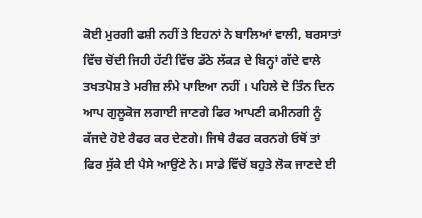ਕੋਈ ਮੁਰਗੀ ਫਸ਼ੀ ਨਹੀਂ ਤੇ ਇਹਨਾਂ ਨੇ ਬਾਲਿਆਂ ਵਾਲੀ, ਬਰਸਾਤਾਂ ਵਿੱਚ ਚੋਂਦੀ ਜਿਹੀ ਹੱਟੀ ਵਿੱਚ ਡੱਠੇ ਲੱਕੜ ਦੇ ਬਿਨ੍ਹਾਂ ਗੱਦੇ ਵਾਲੇ ਤਖਤਪੋਸ਼ ਤੇ ਮਰੀਜ਼ ਲੰਮੇ ਪਾਇਆ ਨਹੀਂ । ਪਹਿਲੇ ਦੋ ਤਿੰਨ ਦਿਨ ਆਪ ਗੁਲੂਕੋਜ ਲਗਾਈ ਜਾਣਗੇ ਫਿਰ ਆਪਣੀ ਕਮੀਨਗੀ ਨੂੰ ਕੱਜਦੇ ਹੋਏ ਰੈਫਰ ਕਰ ਦੇਣਗੇ। ਜਿਥੇ ਰੈਫਰ ਕਰਨਗੇ ਓਥੋਂ ਤਾਂ ਫਿਰ ਸੁੱਕੇ ਈ ਪੈਸੇ ਆਉਂਣੇ ਨੇ। ਸਾਡੇ ਵਿੱਚੋਂ ਬਹੁਤੇ ਲੋਕ ਜਾਣਦੇ ਈ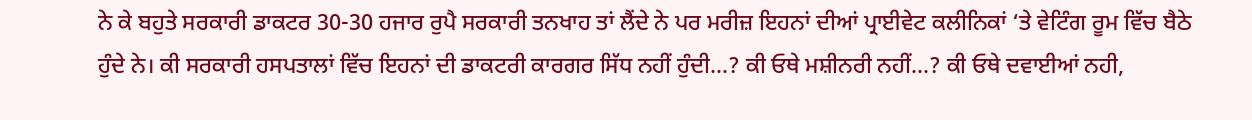ਨੇ ਕੇ ਬਹੁਤੇ ਸਰਕਾਰੀ ਡਾਕਟਰ 30-30 ਹਜਾਰ ਰੁਪੈ ਸਰਕਾਰੀ ਤਨਖਾਹ ਤਾਂ ਲੈਂਦੇ ਨੇ ਪਰ ਮਰੀਜ਼ ਇਹਨਾਂ ਦੀਆਂ ਪ੍ਰਾਈਵੇਟ ਕਲੀਨਿਕਾਂ ‘ਤੇ ਵੇਟਿੰਗ ਰੂਮ ਵਿੱਚ ਬੈਠੇ ਹੁੰਦੇ ਨੇ। ਕੀ ਸਰਕਾਰੀ ਹਸਪਤਾਲਾਂ ਵਿੱਚ ਇਹਨਾਂ ਦੀ ਡਾਕਟਰੀ ਕਾਰਗਰ ਸਿੱਧ ਨਹੀਂ ਹੁੰਦੀ...? ਕੀ ਓਥੇ ਮਸ਼ੀਨਰੀ ਨਹੀਂ...? ਕੀ ਓਥੇ ਦਵਾਈਆਂ ਨਹੀ,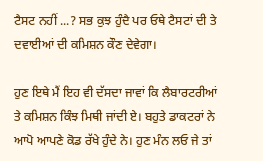ਟੈਸਟ ਨਹੀਂ ...? ਸਭ ਕੁਝ ਹੁੰਦੈ ਪਰ ਓਥੇ ਟੈਸਟਾਂ ਦੀ ਤੇ ਦਵਾਈਆਂ ਦੀ ਕਮਿਸ਼ਨ ਕੌਣ ਦੇਵੇਗਾ।

ਹੁਣ ਇਥੇ ਮੈਂ ਇਹ ਵੀ ਦੱਸਦਾ ਜਾਵਾਂ ਕਿ ਲੈਬਾਰਟਰੀਆਂ ਤੇ ਕਮਿਸ਼ਨ ਕਿੰਝ ਮਿਥੀ ਜਾਂਦੀ ਏ। ਬਹੁਤੇ ਡਾਕਟਰਾਂ ਨੇ ਆਪੋ ਆਪਣੇ ਕੋਡ ਰੱਖੇ ਹੁੰਦੇ ਨੇ। ਹੁਣ ਮੰਨ ਲਓ ਜੇ ਤਾਂ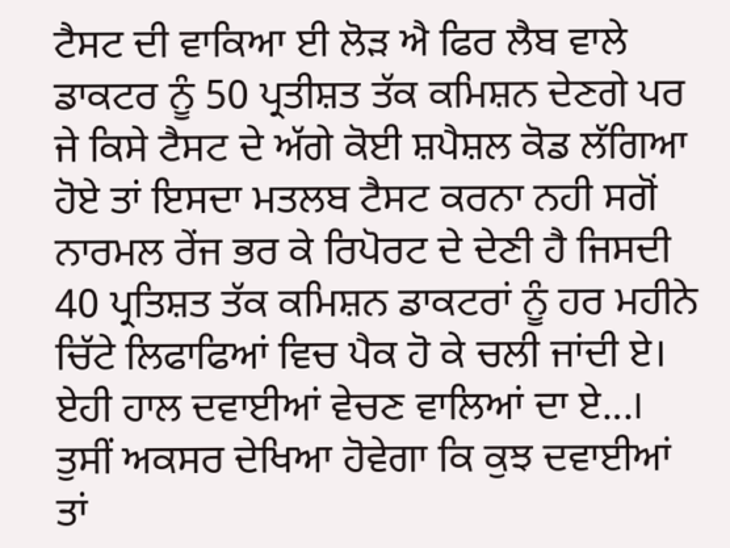ਟੈਸਟ ਦੀ ਵਾਕਿਆ ਈ ਲੋੜ ਐ ਫਿਰ ਲੈਬ ਵਾਲੇ ਡਾਕਟਰ ਨੂੰ 50 ਪ੍ਰਤੀਸ਼ਤ ਤੱਕ ਕਮਿਸ਼ਨ ਦੇਣਗੇ ਪਰ ਜੇ ਕਿਸੇ ਟੈਸਟ ਦੇ ਅੱਗੇ ਕੋਈ ਸ਼ਪੈਸ਼ਲ ਕੋਡ ਲੱਗਿਆ ਹੋਏ ਤਾਂ ਇਸਦਾ ਮਤਲਬ ਟੈਸਟ ਕਰਨਾ ਨਹੀ ਸਗੋਂ ਨਾਰਮਲ ਰੇਂਜ ਭਰ ਕੇ ਰਿਪੋਰਟ ਦੇ ਦੇਣੀ ਹੈ ਜਿਸਦੀ 40 ਪ੍ਰਤਿਸ਼ਤ ਤੱਕ ਕਮਿਸ਼ਨ ਡਾਕਟਰਾਂ ਨੂੰ ਹਰ ਮਹੀਨੇ ਚਿੱਟੇ ਲਿਫਾਫਿਆਂ ਵਿਚ ਪੈਕ ਹੋ ਕੇ ਚਲੀ ਜਾਂਦੀ ਏ। ਏਹੀ ਹਾਲ ਦਵਾਈਆਂ ਵੇਚਣ ਵਾਲਿਆਂ ਦਾ ਏ...। ਤੁਸੀਂ ਅਕਸਰ ਦੇਖਿਆ ਹੋਵੇਗਾ ਕਿ ਕੁਝ ਦਵਾਈਆਂ ਤਾਂ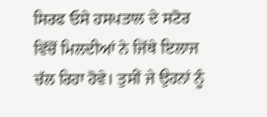ਸਿਰਫ ਓਸੇ ਹਸਪਤਾਲ ਦੇ ਸਟੋਰ ਵਿੱਚੋਂ ਮਿਲਦੀਆਂ ਨੇ ਜਿੱਥੇ ਇਲਾਜ ਚੱਲ ਰਿਹਾ ਹੋਵੇ। ਤੁਸੀਂ ਜੇ ਉਹਨਾਂ ਨੂੰ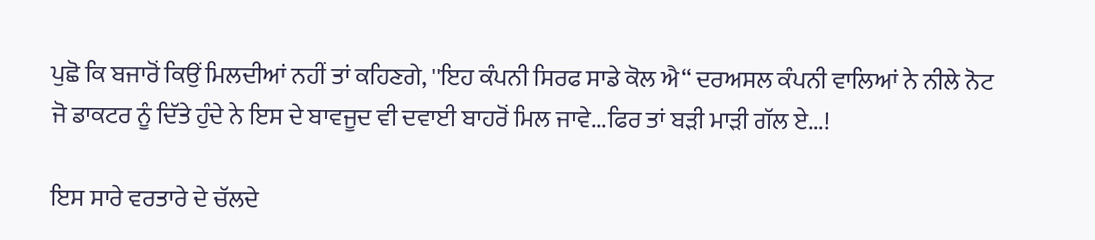ਪੁਛੋ ਕਿ ਬਜਾਰੋਂ ਕਿਉਂ ਮਿਲਦੀਆਂ ਨਹੀਂ ਤਾਂ ਕਹਿਣਗੇ, ''ਇਹ ਕੰਪਨੀ ਸਿਰਫ ਸਾਡੇ ਕੋਲ ਐ‘‘ ਦਰਅਸਲ ਕੰਪਨੀ ਵਾਲਿਆਂ ਨੇ ਨੀਲੇ ਨੋਟ ਜੋ ਡਾਕਟਰ ਨੂੰ ਦਿੱਤੇ ਹੁੰਦੇ ਨੇ ਇਸ ਦੇ ਬਾਵਜੂਦ ਵੀ ਦਵਾਈ ਬਾਹਰੋਂ ਮਿਲ ਜਾਵੇ...ਫਿਰ ਤਾਂ ਬੜੀ ਮਾੜੀ ਗੱਲ ਏ...!

ਇਸ ਸਾਰੇ ਵਰਤਾਰੇ ਦੇ ਚੱਲਦੇ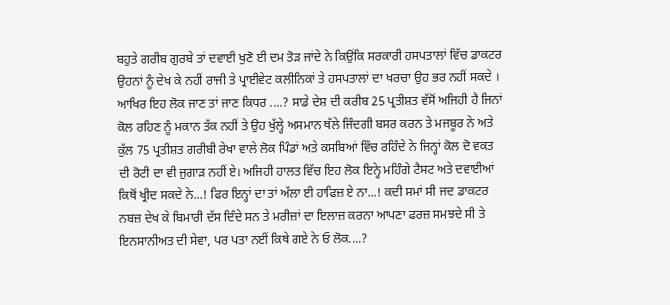ਬਹੁਤੇ ਗਰੀਬ ਗੁਰਬੇ ਤਾਂ ਦਵਾਈ ਖੁਣੋ ਈ ਦਮ ਤੋੜ ਜਾਂਦੇ ਨੇ ਕਿਉਂਕਿ ਸਰਕਾਰੀ ਹਸਪਤਾਲਾਂ ਵਿੱਚ ਡਾਕਟਰ ਉਹਨਾਂ ਨੂੰ ਦੇਖ ਕੇ ਨਹੀਂ ਰਾਜੀ ਤੇ ਪ੍ਰਾਈਵੇਟ ਕਲੀਨਿਕਾਂ ਤੇ ਹਸਪਤਾਲਾਂ ਦਾ ਖਰਚਾ ਉਹ ਭਰ ਨਹੀਂ ਸਕਦੇ । ਆਖਿਰ ਇਹ ਲੋਕ ਜਾਣ ਤਾਂ ਜਾਣ ਕਿਧਰ ....? ਸਾਡੇ ਦੇਸ਼ ਦੀ ਕਰੀਬ 25 ਪ੍ਰਤੀਸ਼ਤ ਵੱਸੋਂ ਅਜਿਹੀ ਹੈ ਜਿਨਾਂ ਕੋਲ ਰਹਿਣ ਨੂੰ ਮਕਾਨ ਤੱਕ ਨਹੀਂ ਤੇ ਉਹ ਖੁੱਲ੍ਹੇ ਅਸਮਾਨ ਥੱਲੇ ਜਿੰਦਗੀ ਬਸਰ ਕਰਨ ਤੇ ਮਜਬੂਰ ਨੇ ਅਤੇ ਕੁੱਲ 75 ਪ੍ਰਤੀਸ਼ਤ ਗਰੀਬੀ ਰੇਖਾ ਵਾਲੇ ਲੋਕ ਪਿੰਡਾਂ ਅਤੇ ਕਸਬਿਆਂ ਵਿੱਚ ਰਹਿੰਦੇ ਨੇ ਜਿਨ੍ਹਾਂ ਕੋਲ ਦੋ ਵਕਤ ਦੀ ਰੋਟੀ ਦਾ ਵੀ ਜੁਗਾੜ ਨਹੀਂ ਏ। ਅਜਿਹੀ ਹਾਲਤ ਵਿੱਚ ਇਹ ਲੋਕ ਇਨ੍ਹੇ ਮਹਿੰਗੇ ਟੈਸਟ ਅਤੇ ਦਵਾਈਆਂ ਕਿਥੋਂ ਖ੍ਰੀਦ ਸਕਦੇ ਨੇ...! ਫਿਰ ਇਨ੍ਹਾਂ ਦਾ ਤਾਂ ਅੱਲਾ ਈ ਹਾਫਿਜ਼ ਏ ਨਾ...! ਕਦੀ ਸਮਾਂ ਸੀ ਜਦ ਡਾਕਟਰ ਨਬਜ਼ ਦੇਖ ਕੇ ਬਿਮਾਰੀ ਦੱਸ ਦਿੰਦੇ ਸਨ ਤੇ ਮਰੀਜ਼ਾਂ ਦਾ ਇਲਾਜ਼ ਕਰਨਾ ਆਪਣਾ ਫਰਜ਼ ਸਮਝਦੇ ਸੀ ਤੇ ਇਨਸਾਨੀਅਤ ਦੀ ਸੇਵਾ, ਪਰ ਪਤਾ ਨਈਂ ਕਿਥੇ ਗਏ ਨੇ ਓ ਲੋਕ....?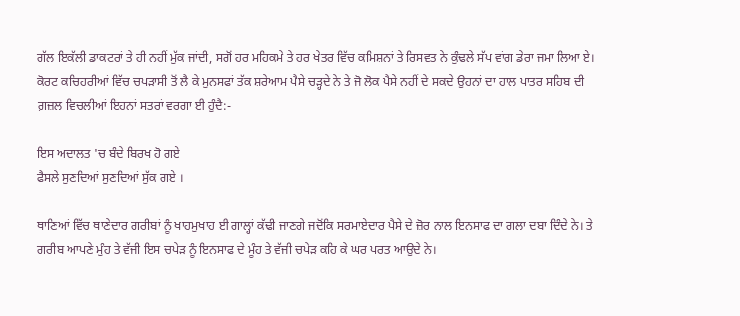ਗੱਲ ਇਕੱਲੀ ਡਾਕਟਰਾਂ ਤੇ ਹੀ ਨਹੀਂ ਮੁੱਕ ਜਾਂਦੀ, ਸਗੋਂ ਹਰ ਮਹਿਕਮੇ ਤੇ ਹਰ ਖੇਤਰ ਵਿੱਚ ਕਮਿਸ਼ਨਾਂ ਤੇ ਰਿਸਵਤ ਨੇ ਕੁੰਢਲੇ ਸੱਪ ਵਾਂਗ ਡੇਰਾ ਜਮਾ ਲਿਆ ਏ। ਕੋਰਟ ਕਚਿਹਰੀਆਂ ਵਿੱਚ ਚਪੜਾਸੀ ਤੋਂ ਲੈ ਕੇ ਮੁਨਸਫਾਂ ਤੱਕ ਸ਼ਰੇਆਮ ਪੈਸੇ ਚੜ੍ਹਦੇ ਨੇ ਤੇ ਜੋ ਲੋਕ ਪੈਸੇ ਨਹੀਂ ਦੇ ਸਕਦੇ ਉਹਨਾਂ ਦਾ ਹਾਲ ਪਾਤਰ ਸਹਿਬ ਦੀ ਗ਼ਜ਼ਲ ਵਿਚਲੀਆਂ ਇਹਨਾਂ ਸਤਰਾਂ ਵਰਗਾ ਈ ਹੁੰਦੈ:-

ਇਸ ਅਦਾਲਤ 'ਚ ਬੰਦੇ ਬਿਰਖ ਹੋ ਗਏ
ਫੈਸਲੇ ਸੁਣਦਿਆਂ ਸੁਣਦਿਆਂ ਸੁੱਕ ਗਏ ।

ਥਾਣਿਆਂ ਵਿੱਚ ਥਾਣੇਦਾਰ ਗਰੀਬਾਂ ਨੂੰ ਖਾਹਮੁਖਾਹ ਈ ਗਾਲ੍ਹਾਂ ਕੱਢੀ ਜਾਣਗੇ ਜਦੋਂਕਿ ਸਰਮਾਏਦਾਰ ਪੈਸੇ ਦੇ ਜ਼ੋਰ ਨਾਲ ਇਨਸਾਫ ਦਾ ਗਲਾ ਦਬਾ ਦਿੰਦੇ ਨੇ। ਤੇ ਗਰੀਬ ਆਪਣੇ ਮੁੰਹ ਤੇ ਵੱਜੀ ਇਸ ਚਪੇੜ ਨੂੰ ਇਨਸਾਫ ਦੇ ਮੂੰਹ ਤੇ ਵੱਜੀ ਚਪੇੜ ਕਹਿ ਕੇ ਘਰ ਪਰਤ ਆਉਦੇ ਨੇ।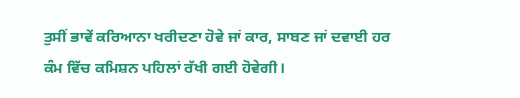ਤੁਸੀਂ ਭਾਵੇਂ ਕਰਿਆਨਾ ਖਰੀਦਣਾ ਹੋਵੇ ਜਾਂ ਕਾਰ, ਸਾਬਣ ਜਾਂ ਦਵਾਈ ਹਰ ਕੰਮ ਵਿੱਚ ਕਮਿਸ਼ਨ ਪਹਿਲਾਂ ਰੱਖੀ ਗਈ ਹੋਵੇਗੀ।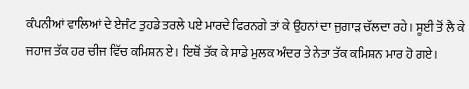ਕੰਪਨੀਆਂ ਵਾਲਿਆਂ ਦੇ ਏਜੰਟ ਤੁਹਡੇ ਤਰਲੇ ਪਏ ਮਾਰਦੇ ਫਿਰਨਗੇ ਤਾਂ ਕੇ ਉਹਨਾਂ ਦਾ ਜੁਗਾੜ ਚੱਲਦਾ ਰਹੇ। ਸੂਈ ਤੋਂ ਲੈ ਕੇ ਜਹਾਜ ਤੱਕ ਹਰ ਚੀਜ ਵਿੱਚ ਕਮਿਸ਼ਨ ਏ। ਇਥੋਂ ਤੱਕ ਕੇ ਸਾਡੇ ਮੁਲਕ ਅੰਦਰ ਤੇ ਨੇਤਾ ਤੱਕ ਕਮਿਸ਼ਨ ਮਾਰ ਹੋ ਗਏ।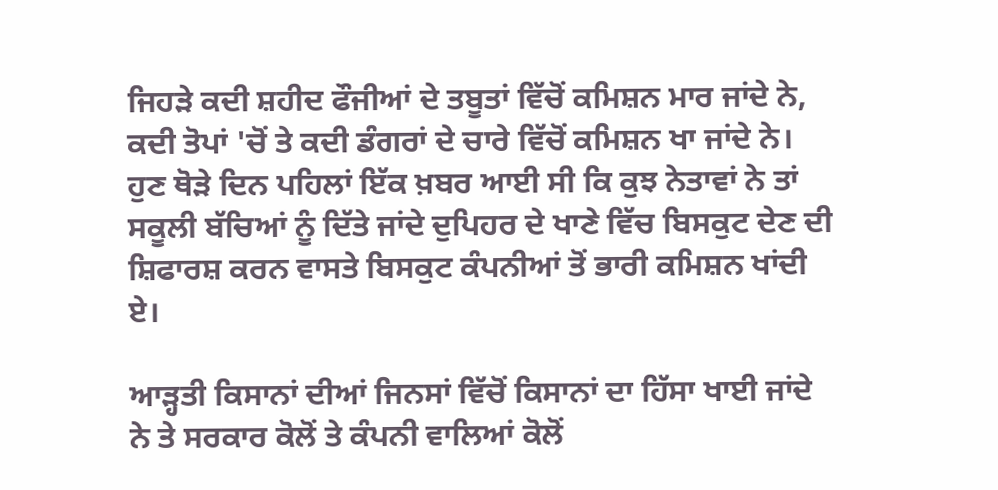ਜਿਹੜੇ ਕਦੀ ਸ਼ਹੀਦ ਫੌਜੀਆਂ ਦੇ ਤਬੂਤਾਂ ਵਿੱਚੋਂ ਕਮਿਸ਼ਨ ਮਾਰ ਜਾਂਦੇ ਨੇ, ਕਦੀ ਤੋਪਾਂ 'ਚੋਂ ਤੇ ਕਦੀ ਡੰਗਰਾਂ ਦੇ ਚਾਰੇ ਵਿੱਚੋਂ ਕਮਿਸ਼ਨ ਖਾ ਜਾਂਦੇ ਨੇ। ਹੁਣ ਥੋੜੇ ਦਿਨ ਪਹਿਲਾਂ ਇੱਕ ਖ਼ਬਰ ਆਈ ਸੀ ਕਿ ਕੁਝ ਨੇਤਾਵਾਂ ਨੇ ਤਾਂ ਸਕੂਲੀ ਬੱਚਿਆਂ ਨੂੰ ਦਿੱਤੇ ਜਾਂਦੇ ਦੁਪਿਹਰ ਦੇ ਖਾਣੇ ਵਿੱਚ ਬਿਸਕੁਟ ਦੇਣ ਦੀ ਸ਼ਿਫਾਰਸ਼ ਕਰਨ ਵਾਸਤੇ ਬਿਸਕੁਟ ਕੰਪਨੀਆਂ ਤੋਂ ਭਾਰੀ ਕਮਿਸ਼ਨ ਖਾਂਦੀ ਏ।

ਆੜ੍ਹਤੀ ਕਿਸਾਨਾਂ ਦੀਆਂ ਜਿਨਸਾਂ ਵਿੱਚੋਂ ਕਿਸਾਨਾਂ ਦਾ ਹਿੱਸਾ ਖਾਈ ਜਾਂਦੇ ਨੇ ਤੇ ਸਰਕਾਰ ਕੋਲੋਂ ਤੇ ਕੰਪਨੀ ਵਾਲਿਆਂ ਕੋਲੋਂ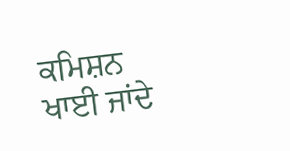ਕਮਿਸ਼ਨ ਖਾਈ ਜਾਂਦੇ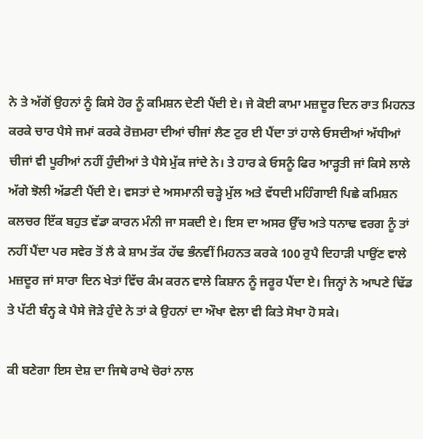ਨੇ ਤੇ ਅੱਗੋਂ ਉਹਨਾਂ ਨੂੰ ਕਿਸੇ ਹੋਰ ਨੂੰ ਕਮਿਸ਼ਨ ਦੇਣੀ ਪੈਂਦੀ ਏ। ਜੇ ਕੋਈ ਕਾਮਾ ਮਜ਼ਦੂਰ ਦਿਨ ਰਾਤ ਮਿਹਨਤ ਕਰਕੇ ਚਾਰ ਪੈਸੇ ਜਮਾਂ ਕਰਕੇ ਰੋਜ਼ਮਰਾ ਦੀਆਂ ਚੀਜਾਂ ਲੈਣ ਟੁਰ ਈ ਪੈਂਦਾ ਤਾਂ ਹਾਲੇ ਓਸਦੀਆਂ ਅੱਧੀਆਂ ਚੀਜਾਂ ਵੀ ਪੂਰੀਆਂ ਨਹੀਂ ਹੁੰਦੀਆਂ ਤੇ ਪੈਸੇ ਮੁੱਕ ਜਾਂਦੇ ਨੇ। ਤੇ ਹਾਰ ਕੇ ਓਸਨੂੰ ਫਿਰ ਆੜ੍ਹਤੀ ਜਾਂ ਕਿਸੇ ਲਾਲੇ ਅੱਗੇ ਝੋਲੀ ਅੱਡਣੀ ਪੈਂਦੀ ਏ। ਵਸਤਾਂ ਦੇ ਅਸਮਾਨੀ ਚੜ੍ਹੇ ਮੁੱਲ ਅਤੇ ਵੱਧਦੀ ਮਹਿੰਗਾਈ ਪਿਛੇ ਕਮਿਸ਼ਨ ਕਲਚਰ ਇੱਕ ਬਹੁਤ ਵੱਡਾ ਕਾਰਨ ਮੰਨੀ ਜਾ ਸਕਦੀ ਏ। ਇਸ ਦਾ ਅਸਰ ਉੱਚ ਅਤੇ ਧਨਾਢ ਵਰਗ ਨੂੰ ਤਾਂ ਨਹੀਂ ਪੈਂਦਾ ਪਰ ਸਵੇਰ ਤੋਂ ਲੈ ਕੇ ਸ਼ਾਮ ਤੱਕ ਹੱਢ ਭੰਨਵੀਂ ਮਿਹਨਤ ਕਰਕੇ 100 ਰੁਪੈ ਦਿਹਾੜੀ ਪਾਉਂਣ ਵਾਲੇ ਮਜ਼ਦੂਰ ਜਾਂ ਸਾਰਾ ਦਿਨ ਖੇਤਾਂ ਵਿੱਚ ਕੰਮ ਕਰਨ ਵਾਲੇ ਕਿਸ਼ਾਨ ਨੂੰ ਜਰੂਰ ਪੈਂਦਾ ਏ। ਜਿਨ੍ਹਾਂ ਨੇ ਆਪਣੇ ਢਿੱਡ ਤੇ ਪੱਟੀ ਬੰਨ੍ਹ ਕੇ ਪੈਸੇ ਜੋੜੇ ਹੁੰਦੇ ਨੇ ਤਾਂ ਕੇ ਉਹਨਾਂ ਦਾ ਔਖਾ ਵੇਲਾ ਵੀ ਕਿਤੇ ਸੋਖਾ ਹੋ ਸਕੇ।

ਕੀ ਬਣੇਗਾ ਇਸ ਦੇਸ਼ ਦਾ ਜਿਥੇ ਰਾਖੇ ਚੋਰਾਂ ਨਾਲ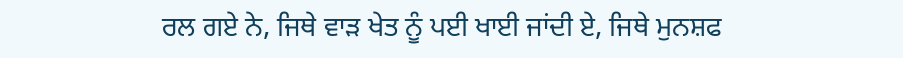ਰਲ ਗਏ ਨੇ, ਜਿਥੇ ਵਾੜ ਖੇਤ ਨੂੰ ਪਈ ਖਾਈ ਜਾਂਦੀ ਏ, ਜਿਥੇ ਮੁਨਸ਼ਫ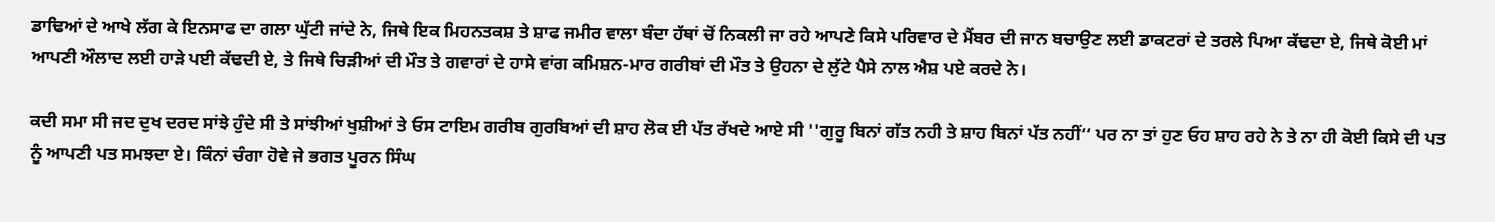ਡਾਢਿਆਂ ਦੇ ਆਖੇ ਲੱਗ ਕੇ ਇਨਸਾਫ ਦਾ ਗਲਾ ਘੁੱਟੀ ਜਾਂਦੇ ਨੇ, ਜਿਥੇ ਇਕ ਮਿਹਨਤਕਸ਼ ਤੇ ਸ਼ਾਫ ਜਮੀਰ ਵਾਲਾ ਬੰਦਾ ਹੱਥਾਂ ਚੋਂ ਨਿਕਲੀ ਜਾ ਰਹੇ ਆਪਣੇ ਕਿਸੇ ਪਰਿਵਾਰ ਦੇ ਮੈਂਬਰ ਦੀ ਜਾਨ ਬਚਾਉਣ ਲਈ ਡਾਕਟਰਾਂ ਦੇ ਤਰਲੇ ਪਿਆ ਕੱਢਦਾ ਏ, ਜਿਥੇ ਕੋਈ ਮਾਂ ਆਪਣੀ ਔਲਾਦ ਲਈ ਹਾੜੇ ਪਈ ਕੱਢਦੀ ਏ, ਤੇ ਜਿਥੇ ਚਿੜੀਆਂ ਦੀ ਮੌਤ ਤੇ ਗਵਾਰਾਂ ਦੇ ਹਾਸੇ ਵਾਂਗ ਕਮਿਸ਼ਨ-ਮਾਰ ਗਰੀਬਾਂ ਦੀ ਮੌਤ ਤੇ ਉਹਨਾ ਦੇ ਲੁੱਟੇ ਪੈਸੇ ਨਾਲ ਐਸ਼ ਪਏ ਕਰਦੇ ਨੇ।

ਕਦੀ ਸਮਾ ਸੀ ਜਦ ਦੁਖ ਦਰਦ ਸਾਂਝੇ ਹੁੰਦੇ ਸੀ ਤੇ ਸਾਂਝੀਆਂ ਖੁਸ਼ੀਆਂ ਤੇ ਓਸ ਟਾਇਮ ਗਰੀਬ ਗੁਰਬਿਆਂ ਦੀ ਸ਼ਾਹ ਲੋਕ ਈ ਪੱਤ ਰੱਖਦੇ ਆਏ ਸੀ ''ਗੁਰੂ ਬਿਨਾਂ ਗੱਤ ਨਹੀ ਤੇ ਸ਼ਾਹ ਬਿਨਾਂ ਪੱਤ ਨਹੀਂ‘‘ ਪਰ ਨਾ ਤਾਂ ਹੁਣ ਓਹ ਸ਼ਾਹ ਰਹੇ ਨੇ ਤੇ ਨਾ ਹੀ ਕੋਈ ਕਿਸੇ ਦੀ ਪਤ ਨੂੰ ਆਪਣੀ ਪਤ ਸਮਝਦਾ ਏ। ਕਿੰਨਾਂ ਚੰਗਾ ਹੋਵੇ ਜੇ ਭਗਤ ਪੂਰਨ ਸਿੰਘ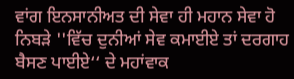ਵਾਂਗ ਇਨਸਾਨੀਅਤ ਦੀ ਸੇਵਾ ਹੀ ਮਹਾਨ ਸੇਵਾ ਹੋ ਨਿਬੜੇ ''ਵਿੱਚ ਦੁਨੀਆਂ ਸੇਵ ਕਮਾਈਏ ਤਾਂ ਦਰਗਾਹ ਬੈਸਣ ਪਾਈਏ‘‘ ਦੇ ਮਹਾਂਵਾਕ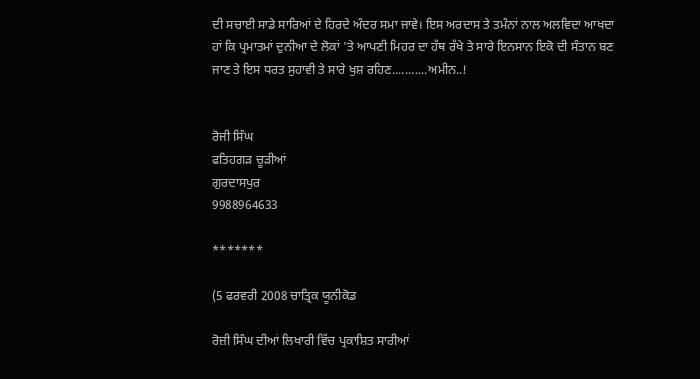ਦੀ ਸਚਾਈ ਸਾਡੇ ਸਾਰਿਆਂ ਦੇ ਹਿਰਦੇ ਅੰਦਰ ਸਮਾ ਜਾਵੇ। ਇਸ ਅਰਦਾਸ ਤੇ ਤਮੰਨਾਂ ਨਾਲ ਅਲਵਿਦਾ ਆਖਦਾ ਹਾਂ ਕਿ ਪ੍ਰਮਾਤਮਾਂ ਦੁਨੀਆ ਦੇ ਲੋਕਾਂ 'ਤੇ ਆਪਣੀ ਮਿਹਰ ਦਾ ਹੱਥ ਰੱਖੇ ਤੇ ਸਾਰੇ ਇਨਸਾਨ ਇਕੋ ਦੀ ਸੰਤਾਨ ਬਣ ਜਾਣ ਤੇ ਇਸ ਧਰਤ ਸੁਹਾਵੀ ਤੇ ਸਾਰੇ ਖੁਸ਼ ਰਹਿਣ...........ਅਮੀਨ..!


ਰੋਜੀ ਸਿੰਘ
ਫਤਿਹਗੜ ਚੂੜੀਆਂ
ਗੁਰਦਾਸਪੁਰ
9988964633

*******

(5 ਫਰਵਰੀ 2008 ਚਾਤ੍ਰਿਕ ਯੂਨੀਕੋਡ

ਰੋਜ਼ੀ ਸਿੰਘ ਦੀਆਂ ਲਿਖਾਰੀ ਵਿੱਚ ਪ੍ਰਕਾਸ਼ਿਤ ਸਾਰੀਆਂ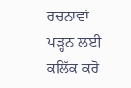ਰਚਨਾਵਾਂ ਪੜ੍ਹਨ ਲਈ ਕਲਿੱਕ ਕਰੋ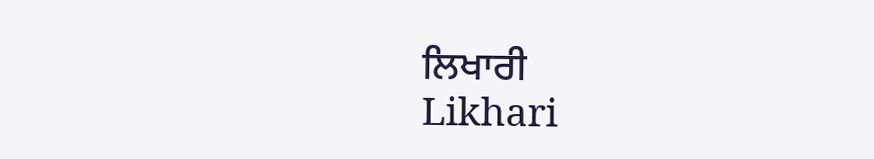ਲਿਖਾਰੀ
Likhari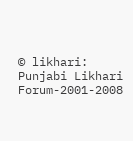© likhari: Punjabi Likhari Forum-2001-2008